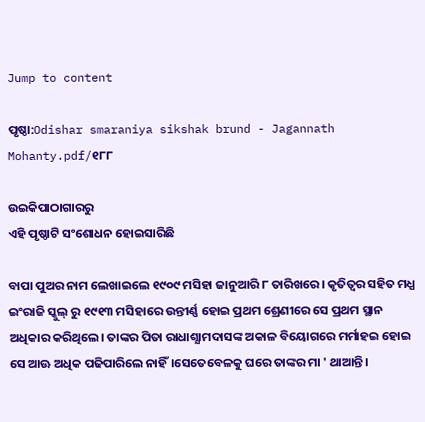Jump to content

ପୃଷ୍ଠା:Odishar smaraniya sikshak brund - Jagannath Mohanty.pdf/୧୮୮

ଉଇକିପାଠାଗାର‌ରୁ
ଏହି ପୃଷ୍ଠାଟି ସଂଶୋଧନ ହୋଇସାରିଛି

ବାପା ପୁଅର ନାମ ଲେଖାଇଲେ ୧୯୦୯ ମସିହା ଜାନୁଆରି ୮ ତାରିଖରେ। କୃତିତ୍ୱର ସହିତ ମଧ୍ଯ ଇଂରାଜି ସ୍କୁଲ୍ ରୁ ୧୯୧୩ ମସିହାରେ ଉନ୍ତୀର୍ଣ୍ଣ ହୋଇ ପ୍ରଥମ ଶ୍ରେଣୀରେ ସେ ପ୍ରଥମ ସ୍ଥାନ ଅଧିକାର କରିଥିଲେ। ତାଙ୍କର ପିତା ରାଧାଶ୍ଯାମଦାସଙ୍କ ଅକାଳ ବିୟୋଗରେ ମର୍ମାହଇ ହୋଇ ସେ ଆଊ ଅଧିକ ପଢିପାରିଲେ ନାହିଁ।ସେତେବେଳକୁ ଘରେ ତାଙ୍କର ମା ' ଥାଆନ୍ତି।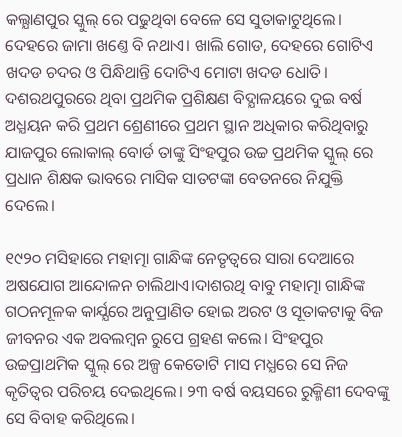କଲ୍ଯାଣପୁର ସ୍କୁଲ୍ ରେ ପଢୁଥିବା ବେଳେ ସେ ସୁତାକାଟୁଥିଲେ। ଦେହରେ ଜାମା ଖଣ୍ତେ ବି ନଥାଏ। ଖାଲି ଗୋଡ, ଦେହରେ ଗୋଟିଏ ଖଦଡ ଚଦର ଓ ପିନ୍ଧିଥାନ୍ତି ଦୋଟିଏ ମୋଟା ଖଦଡ ଧୋତି। ଦଶରଥପୁରରେ ଥିବା ପ୍ରଥମିକ ପ୍ରଶିକ୍ଷଣ ବିଦ୍ଯାଳୟରେ ଦୁଇ ବର୍ଷ ଅଧ୍ଯୟନ କରି ପ୍ରଥମ ଶ୍ରେଣୀରେ ପ୍ରଥମ ସ୍ଥାନ ଅଧିକାର କରିଥିବାରୁ ଯାଜପୁର ଲୋକାଲ୍ ବୋର୍ଡ ତାଙ୍କୁ ସିଂହପୁର ଉଚ୍ଚ ପ୍ରଥମିକ ସ୍କୁଲ୍ ରେ ପ୍ରଧାନ ଶିକ୍ଷକ ଭାବରେ ମାସିକ ସାତଟଙ୍କା ବେତନରେ ନିଯୁକ୍ତି ଦେଲେ।

୧୯୨୦ ମସିହାରେ ମହାତ୍ମା ଗାନ୍ଧିଙ୍କ ନେତୃତ୍ୱରେ ସାରା ଦେଆରେ ଅଷଯୋଗ ଆନ୍ଦୋଳନ ଚାଲିଥାଏ।ଦାଶରଥି ବାବୁ ମହାତ୍ମା ଗାନ୍ଧିଙ୍କ ଗଠନମୂଳକ କାର୍ଯ୍ଯରେ ଅନୁପ୍ରାଣିତ ହୋଇ ଅରଟ ଓ ସୂତାକଟାକୁ ବିଜ ଜୀବନର ଏକ ଅବଲମ୍ବନ ରୁପେ ଗ୍ରହଣ କଲେ। ସିଂହପୁର ଉଚ୍ଚପ୍ରାଥମିକ ସ୍କୁଲ୍ ରେ ଅଳ୍ପ କେତୋଟି ମାସ ମଧ୍ଯରେ ସେ ନିଜ କୃତିତ୍ୱର ପରିଚୟ ଦେଇଥିଲେ। ୨୩ ବର୍ଷ ବୟସରେ ରୁକ୍ମିଣୀ ଦେବଙ୍କୁ ସେ ବିବାହ କରିଥିଲେ।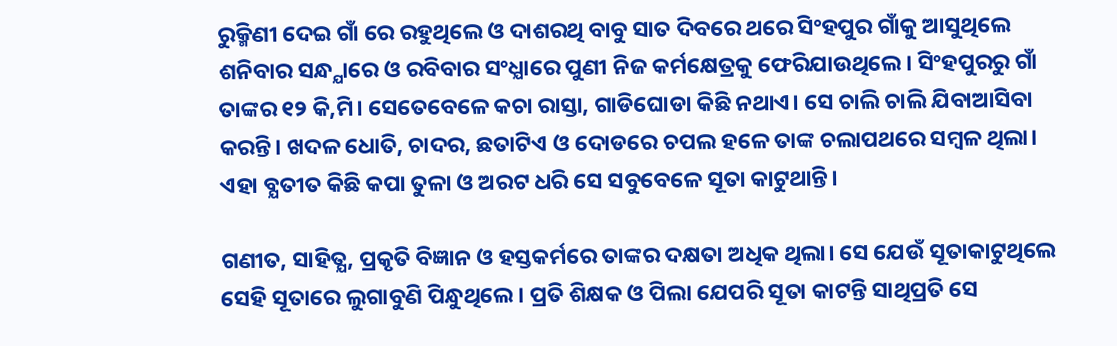ରୁକ୍ମିଣୀ ଦେଇ ଗାଁ ରେ ରହୁଥିଲେ ଓ ଦାଶରଥି ବାବୁ ସାତ ଦିବରେ ଥରେ ସିଂହପୁର ଗାଁକୁ ଆସୁଥିଲେ ଶନିବାର ସନ୍ଧ୍ଯାରେ ଓ ରବିବାର ସଂଧ୍ଯାରେ ପୁଣୀ ନିଜ କର୍ମକ୍ଷେତ୍ରକୁ ଫେରିଯାଉଥିଲେ। ସିଂହପୁରରୁ ଗାଁ ତାଙ୍କର ୧୨ କି,ମି। ସେତେବେଳେ କଚା ରାସ୍ତା, ଗାଡିଘୋଡା କିଛି ନଥାଏ। ସେ ଚାଲି ଚାଲି ଯିବାଆସିବା କରନ୍ତି। ଖଦଳ ଧୋତି, ଚାଦର, ଛତାଟିଏ ଓ ଦୋଡରେ ଚପଲ ହଳେ ତାଙ୍କ ଚଲାପଥରେ ସମ୍ବଳ ଥିଲା। ଏହା ବ୍ଯତୀତ କିଛି କପା ତୁଳା ଓ ଅରଟ ଧରି ସେ ସବୁବେଳେ ସୂତା କାଟୁଥାନ୍ତି।

ଗଣୀତ, ସାହିତ୍ଯ, ପ୍ରକୃତି ବିଜ୍ଞାନ ଓ ହସ୍ତକର୍ମରେ ତାଙ୍କର ଦକ୍ଷତା ଅଧିକ ଥିଲା। ସେ ଯେଉଁ ସୂତାକାଟୁଥିଲେ ସେହି ସୂତାରେ ଲୁଗାବୁଣି ପିନ୍ଧୁଥିଲେ। ପ୍ରତି ଶିକ୍ଷକ ଓ ପିଲା ଯେପରି ସୂତା କାଟନ୍ତି ସାଥିପ୍ରତି ସେ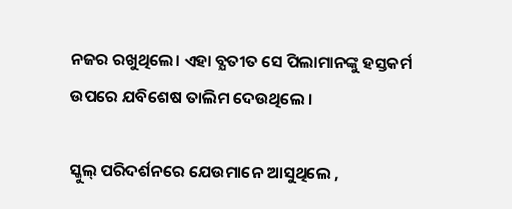ନଜର ରଖୁଥିଲେ। ଏହା ବ୍ଯତୀତ ସେ ପିଲାମାନଙ୍କୁ ହସ୍ତକର୍ମ ଉପରେ ଯବିଶେଷ ତାଲିମ ଦେଉଥିଲେ ।

ସ୍କୁଲ୍ ପରିଦର୍ଶନରେ ଯେଉମାନେ ଆସୁଥିଲେ ,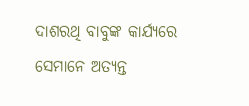ଦାଶରଥି ବାବୁଙ୍କ କାର୍ଯ୍ଯରେ ସେମାନେ ଅତ୍ଯନ୍ତ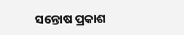ସନ୍ତୋଷ ପ୍ରକାଶ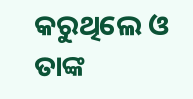କରୁଥିଲେ ଓ ତାଙ୍କ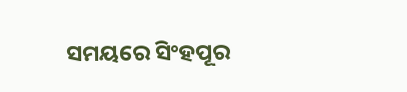ସମୟରେ ସିଂହପୂର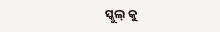ସ୍କୁଲ୍ କୁ